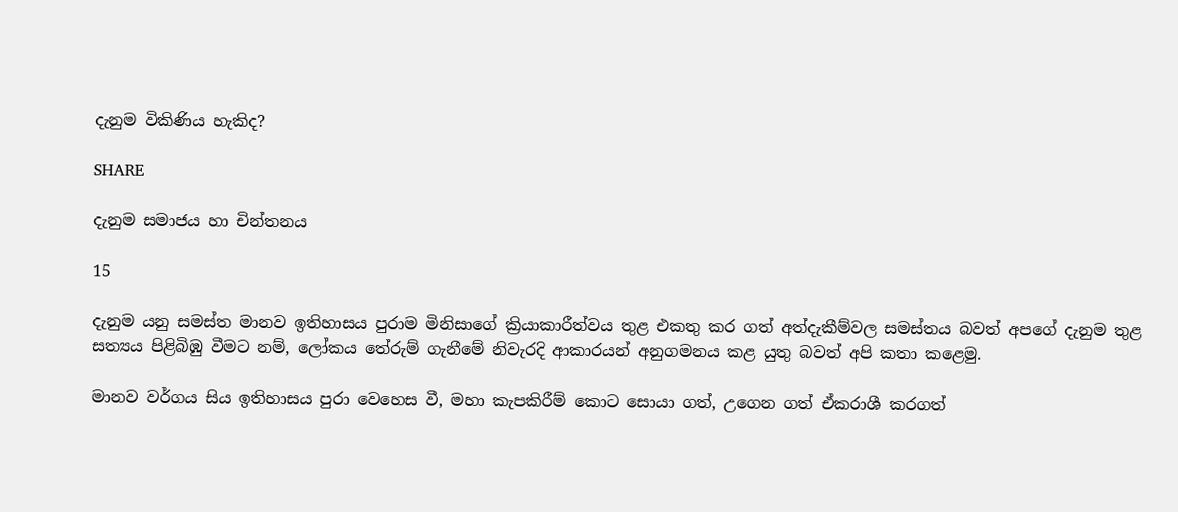දැනුම විකිණිය හැකිද?

SHARE

දැනුම සමාජය හා චින්තනය

15

දැනුම යනු සමස්ත මානව ඉතිහාසය පුරාම මිනිසාගේ ක්‍රියාකාරීත්වය තුළ එකතු කර ගත් අත්දැකීම්වල සමස්තය බවත් අපගේ දැනුම තුළ සත්‍යය පිළිබිඹු වීමට නම්, ලෝකය තේරුම් ගැනීමේ නිවැරදි ආකාරයන් අනුගමනය කළ යුතු බවත් අපි කතා කළෙමු.

මානව වර්ගය සිය ඉතිහාසය පුරා වෙහෙස වී, මහා කැපකිරීම් කොට සොයා ගත්, උගෙන ගත් ඒකරාශී කරගත්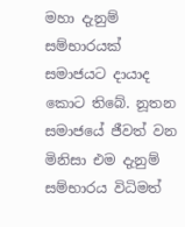මහා දැනුම් සම්භාරයක් සමාජයට දායාද කොට තිබේ. නූතන සමාජයේ ජීවත් වන මිනිසා එම දැනුම් සම්භාරය විධිමත්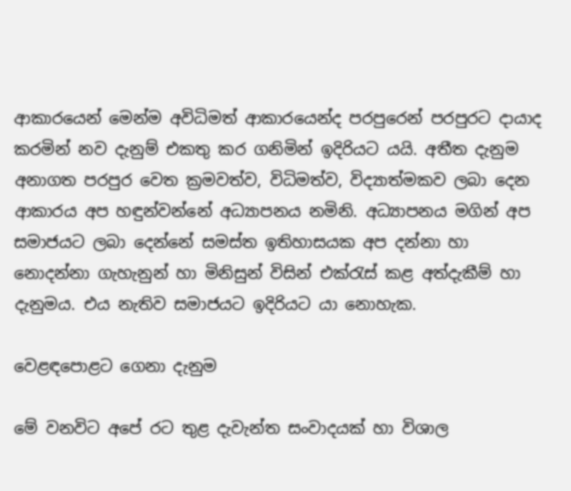ආකාරයෙන් මෙන්ම අවිධිමත් ආකාරයෙන්ද පරපුරෙන් පරපුරට දායාද කරමින් නව දැනුම් එකතු කර ගනිමින් ඉදිරියට යයි. අතීත දැනුම අනාගත පරපුර වෙත ක්‍රමවත්ව, විධිමත්ව, විද්‍යාත්මකව ලබා දෙන ආකාරය අප හඳුන්වන්නේ අධ්‍යාපනය නමිනි. අධ්‍යාපනය මගින් අප සමාජයට ලබා දෙන්නේ සමස්ත ඉතිහාසයක අප දන්නා හා නොදන්නා ගැහැනුන් හා මිනිසුන් විසින් එක්රැස් කළ අත්දැකීම් හා දැනුමය. එය නැතිව සමාජයට ඉදිරියට යා නොහැක.

වෙළඳපොළට ගෙනා දැනුම

මේ වනවිට අපේ රට තුළ දැවැන්ත සංවාදයක් හා විශාල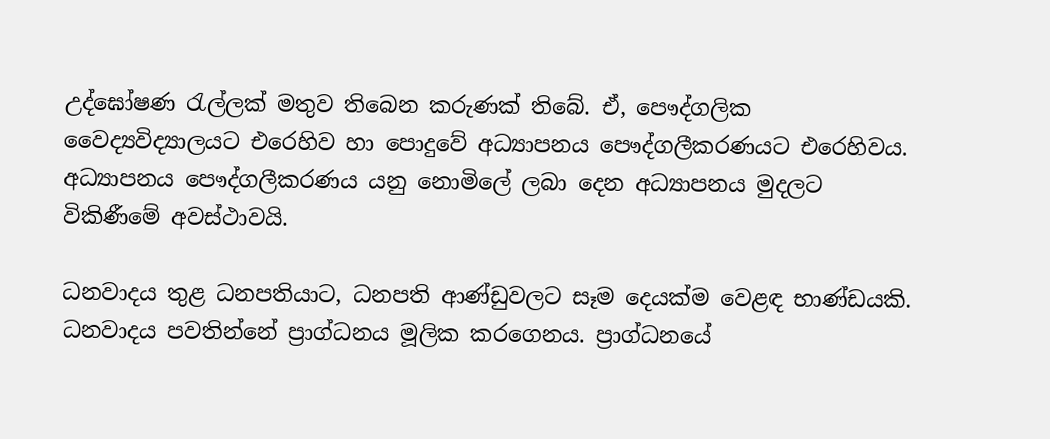උද්ඝෝෂණ රැල්ලක් මතුව තිබෙන කරුණක් තිබේ. ඒ, පෞද්ගලික වෛද්‍යවිද්‍යාලයට එරෙහිව හා පොදුවේ අධ්‍යාපනය පෞද්ගලීකරණයට එරෙහිවය. අධ්‍යාපනය පෞද්ගලීකරණය යනු නොමිලේ ලබා දෙන අධ්‍යාපනය මුදලට විකිණීමේ අවස්ථාවයි.

ධනවාදය තුළ ධනපතියාට, ධනපති ආණ්ඩුවලට සෑම දෙයක්ම වෙළඳ භාණ්ඩයකි. ධනවාදය පවතින්නේ ප්‍රාග්ධනය මූලික කරගෙනය. ප්‍රාග්ධනයේ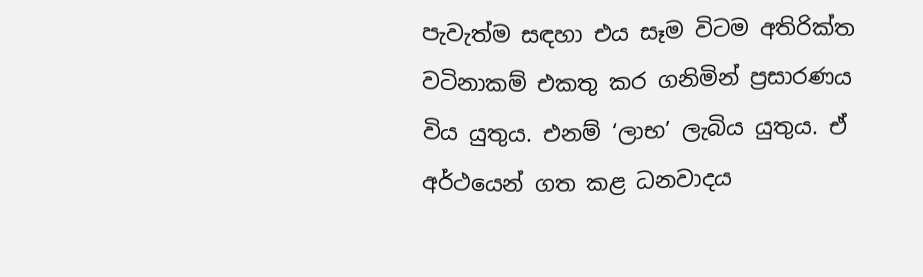පැවැත්ම සඳහා එය සෑම විටම අතිරික්ත වටිනාකම් එකතු කර ගනිමින් ප්‍රසාරණය විය යුතුය. එනම් ‘ලාභ’ ලැබිය යුතුය. ඒ අර්ථයෙන් ගත කළ ධනවාදය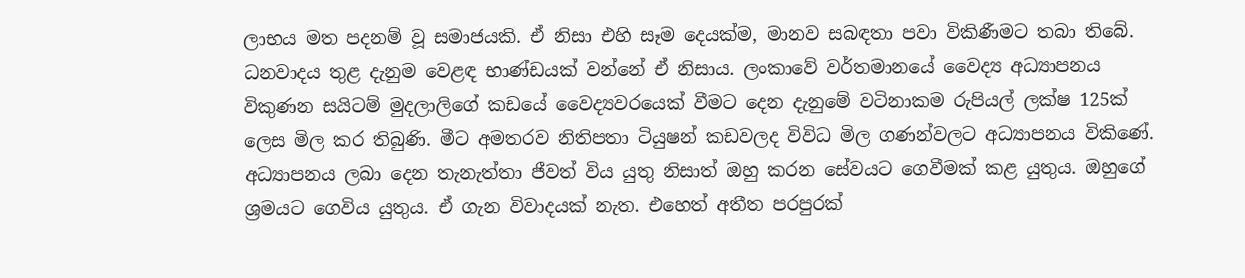ලාභය මත පදනම් වූ සමාජයකි. ඒ නිසා එහි සෑම දෙයක්ම, මානව සබඳතා පවා විකිණීමට තබා තිබේ. ධනවාදය තුළ දැනුම වෙළඳ භාණ්ඩයක් වන්නේ ඒ නිසාය. ලංකාවේ වර්තමානයේ වෛද්‍ය අධ්‍යාපනය විකුණන සයිටම් මුදලාලිගේ කඩයේ වෛද්‍යවරයෙක් වීමට දෙන දැනුමේ වටිනාකම රුපියල් ලක්ෂ 125ක් ලෙස මිල කර තිබුණි. මීට අමතරව නිතිපතා ටියුෂන් කඩවලද විවිධ මිල ගණන්වලට අධ්‍යාපනය විකිණේ. අධ්‍යාපනය ලබා දෙන තැනැත්තා ජීවත් විය යුතු නිසාත් ඔහු කරන සේවයට ගෙවීමක් කළ යුතුය. ඔහුගේ ශ්‍රමයට ගෙවිය යුතුය. ඒ ගැන විවාදයක් නැත. එහෙත් අතීත පරපුරක්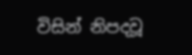විසින් නිපදවූ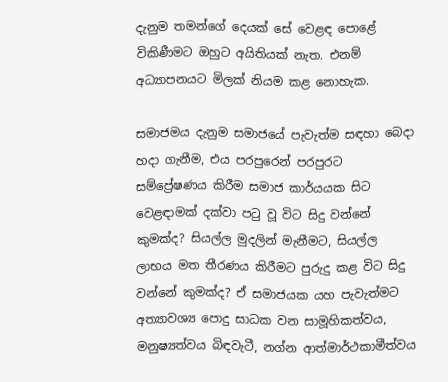දැනුම තමන්ගේ දෙයක් සේ වෙළඳ පොළේ විකිණීමට ඔහුට අයිතියක් නැත. එනම් අධ්‍යාපනයට මිලක් නියම කළ නොහැක.

සමාජමය දැනුම සමාජයේ පැවැත්ම සඳහා බෙදා හදා ගැනීම, එය පරපුරෙන් පරපුරට සම්ප්‍රේෂණය කිරීම සමාජ කාර්යයක සිට වෙළඳාමක් දක්වා පටු වූ විට සිදු වන්නේ කුමක්ද? සියල්ල මුදලින් මැනීමට, සියල්ල ලාභය මත තීරණය කිරීමට පුරුදු කළ විට සිදු වන්නේ කුමක්ද? ඒ සමාජයක යහ පැවැත්මට අත්‍යාවශ්‍ය පොදු සාධක වන සාමූහිකත්වය, මනුෂ්‍යත්වය බිඳවැටී, නග්න ආත්මාර්ථකාමීත්වය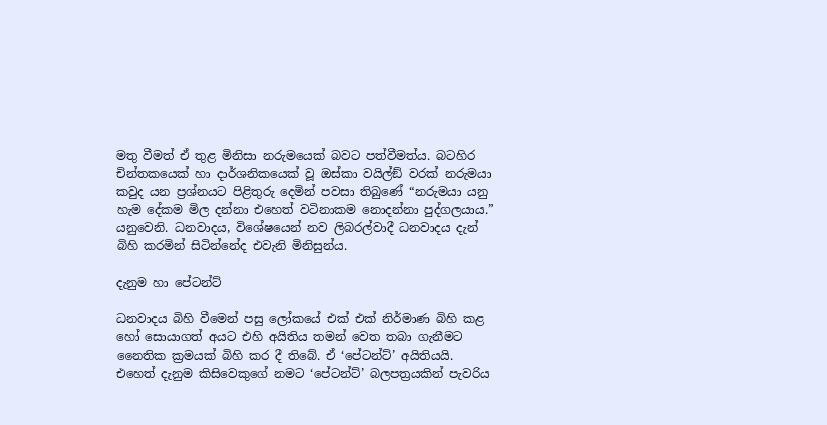මතු වීමත් ඒ තුළ මිනිසා නරුමයෙක් බවට පත්වීමත්ය. බටහිර චින්තකයෙක් හා දාර්ශනිකයෙක් වූ ඔස්කා වයිල්ඞ් වරක් නරුමයා කවුද යන ප්‍රශ්නයට පිළිතුරු දෙමින් පවසා තිබුණේ “නරුමයා යනු හැම දේකම මිල දන්නා එහෙත් වටිනාකම නොදන්නා පුද්ගලයාය.” යනුවෙනි. ධනවාදය, විශේෂයෙන් නව ලිබරල්වාදී ධනවාදය දැන් බිහි කරමින් සිටින්නේද එවැනි මිනිසුන්ය.

දැනුම හා පේටන්ට්

ධනවාදය බිහි වීමෙන් පසු ලෝකයේ එක් එක් නිර්මාණ බිහි කළ හෝ සොයාගත් අයට එහි අයිතිය තමන් වෙත තබා ගැනීමට නෛතික ක්‍රමයක් බිහි කර දී තිබේ. ඒ ‘පේටන්ට්’ අයිතියයි. එහෙත් දැනුම කිසිවෙකුගේ නමට ‘පේටන්ට්’ බලපත්‍රයකින් පැවරිය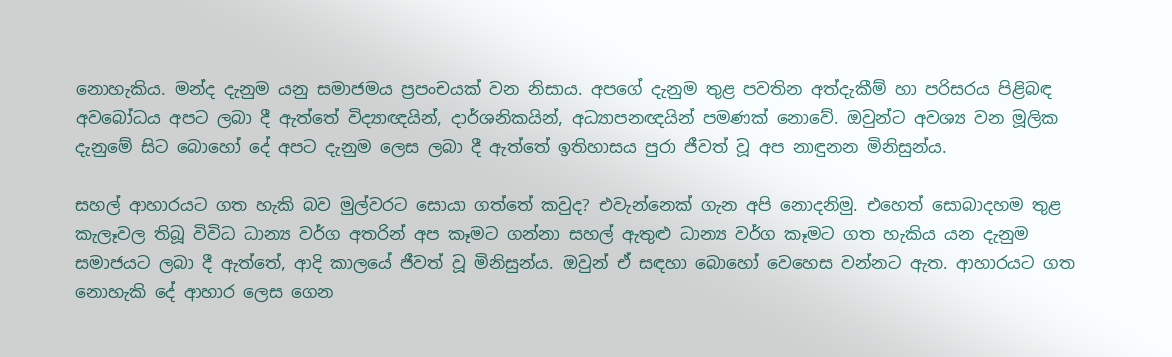නොහැකිය. මන්ද දැනුම යනු සමාජමය ප්‍රපංචයක් වන නිසාය. අපගේ දැනුම තුළ පවතින අත්දැකීම් හා පරිසරය පිළිබඳ අවබෝධය අපට ලබා දී ඇත්තේ විද්‍යාඥයින්, දාර්ශනිකයින්, අධ්‍යාපනඥයින් පමණක් නොවේ. ඔවුන්ට අවශ්‍ය වන මූලික දැනුමේ සිට බොහෝ දේ අපට දැනුම ලෙස ලබා දී ඇත්තේ ඉතිහාසය පුරා ජීවත් වූ අප නාඳුනන මිනිසුන්ය.

සහල් ආහාරයට ගත හැකි බව මුල්වරට සොයා ගත්තේ කවුද? එවැන්නෙක් ගැන අපි නොදනිමු. එහෙත් සොබාදහම තුළ කැලෑවල තිබූ විවිධ ධාන්‍ය වර්ග අතරින් අප කෑමට ගන්නා සහල් ඇතුළු ධාන්‍ය වර්ග කෑමට ගත හැකිය යන දැනුම සමාජයට ලබා දී ඇත්තේ, ආදි කාලයේ ජීවත් වූ මිනිසුන්ය. ඔවුන් ඒ සඳහා බොහෝ වෙහෙස වන්නට ඇත. ආහාරයට ගත නොහැකි දේ ආහාර ලෙස ගෙන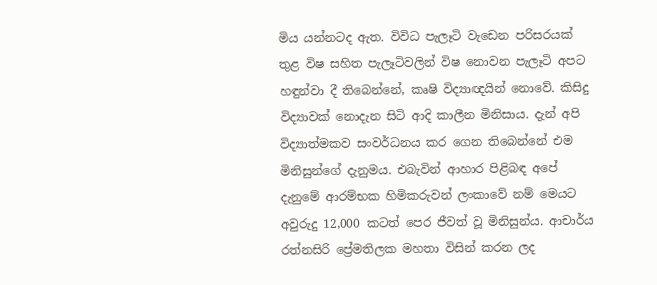මිය යන්නටද ඇත. විවිධ පැලෑටි වැඩෙන පරිසරයක් තුළ විෂ සහිත පැලෑටිවලින් විෂ නොවන පැලෑටි අපට හඳුන්වා දී තිබෙන්නේ, කෘෂි විද්‍යාඥයින් නොවේ. කිසිදු විද්‍යාවක් නොදැන සිටි ආදි කාලීන මිනිසාය. දැන් අපි විද්‍යාත්මකව සංවර්ධනය කර ගෙන තිබෙන්නේ එම මිනිසුන්ගේ දැනුමය. එබැවින් ආහාර පිළිබඳ අපේ දැනුමේ ආරම්භක හිමිකරුවන් ලංකාවේ නම් මෙයට අවුරුදු 12,000 කටත් පෙර ජීවත් වූ මිනිසුන්ය. ආචාර්ය රත්නසිරි ප්‍රේමතිලක මහතා විසින් කරන ලද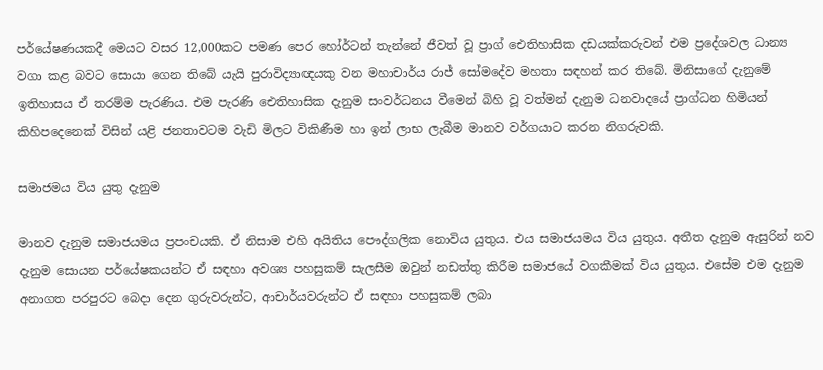පර්යේෂණයකදී මෙයට වසර 12,000කට පමණ පෙර හෝර්ටන් තැන්නේ ජීවත් වූ ප්‍රාග් ඓතිහාසික දඩයක්කරුවන් එම ප්‍රදේශවල ධාන්‍ය වගා කළ බවට සොයා ගෙන තිබේ යැයි පුරාවිද්‍යාඥයකු වන මහාචාර්ය රාජ් සෝමදේව මහතා සඳහන් කර තිබේ. මිනිසාගේ දැනුමේ ඉතිහාසය ඒ තරම්ම පැරණිය. එම පැරණි ඓතිහාසික දැනුම සංවර්ධනය වීමෙන් බිහි වූ වත්මන් දැනුම ධනවාදයේ ප්‍රාග්ධන හිමියන් කිහිපදෙනෙක් විසින් යළි ජනතාවටම වැඩි මිලට විකිණීම හා ඉන් ලාභ ලැබීම මානව වර්ගයාට කරන නිගරුවකි.

සමාජමය විය යුතු දැනුම

මානව දැනුම සමාජයමය ප්‍රපංචයකි. ඒ නිසාම එහි අයිතිය පෞද්ගලික නොවිය යුතුය. එය සමාජයමය විය යුතුය. අතීත දැනුම ඇසුරින් නව දැනුම සොයන පර්යේෂකයන්ට ඒ සඳහා අවශ්‍ය පහසුකම් සැලසීම ඔවුන් නඩත්තු කිරීම සමාජයේ වගකීමක් විය යුතුය. එසේම එම දැනුම අනාගත පරපුරට බෙදා දෙන ගුරුවරුන්ට, ආචාර්යවරුන්ට ඒ සඳහා පහසුකම් ලබා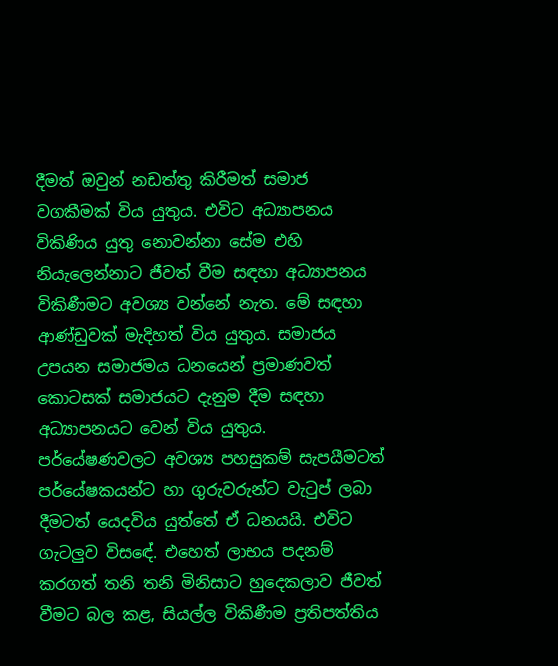දීමත් ඔවුන් නඩත්තු කිරීමත් සමාජ වගකීමක් විය යුතුය. එවිට අධ්‍යාපනය විකිණිය යුතු නොවන්නා සේම එහි නියැලෙන්නාට ජීවත් වීම සඳහා අධ්‍යාපනය විකිණීමට අවශ්‍ය වන්නේ නැත. මේ සඳහා ආණ්ඩුවක් මැදිහත් විය යුතුය. සමාජය උපයන සමාජමය ධනයෙන් ප්‍රමාණවත් කොටසක් සමාජයට දැනුම දීම සඳහා අධ්‍යාපනයට වෙන් විය යුතුය. පර්යේෂණවලට අවශ්‍ය පහසුකම් සැපයීමටත් පර්යේෂකයන්ට හා ගුරුවරුන්ට වැටුප් ලබා දීමටත් යෙදවිය යුත්තේ ඒ ධනයයි. එවිට ගැටලුව විසඳේ. එහෙත් ලාභය පදනම් කරගත් තනි තනි මිනිසාට හුදෙකලාව ජීවත් වීමට බල කළ, සියල්ල විකිණීම ප්‍රතිපත්තිය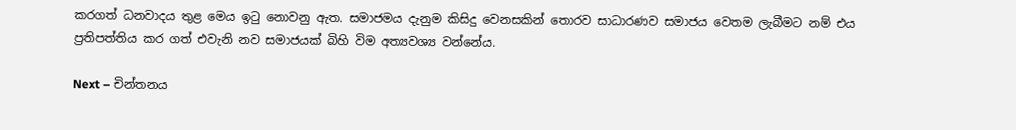කරගත් ධනවාදය තුළ මෙය ඉටු නොවනු ඇත. සමාජමය දැනුම කිසිදු වෙනසකින් තොරව සාධාරණව සමාජය වෙතම ලැබීමට නම් එය ප්‍රතිපත්තිය කර ගත් එවැනි නව සමාජයක් බිහි විම අත්‍යවශ්‍ය වන්නේය.

Next – චින්තනය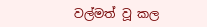වල්මත් වූ කල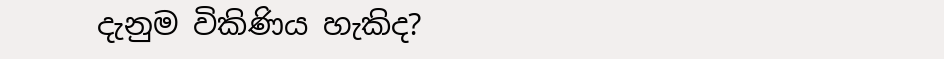දැනුම විකිණිය හැකිද?